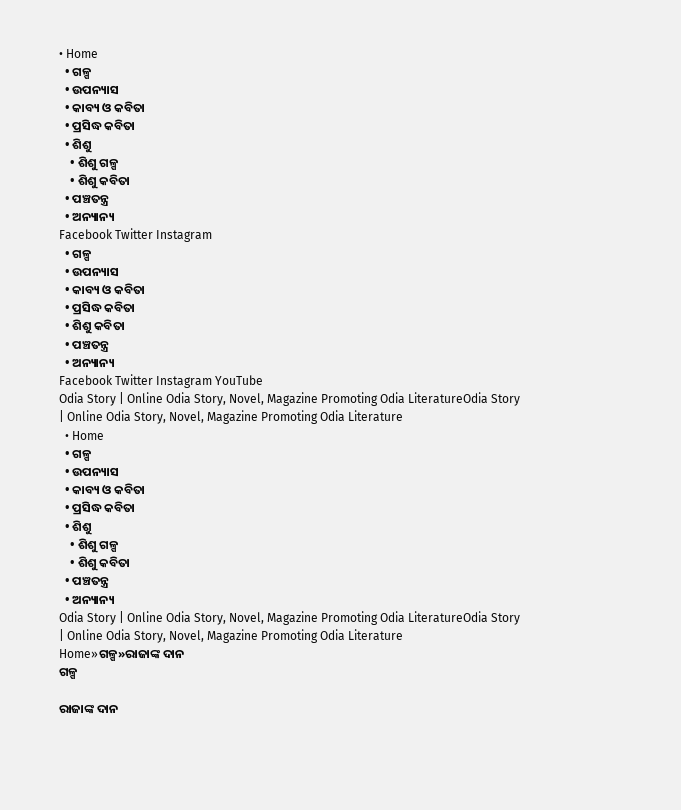• Home
  • ଗଳ୍ପ
  • ଉପନ୍ୟାସ
  • କାବ୍ୟ ଓ କବିତା
  • ପ୍ରସିଦ୍ଧ କବିତା
  • ଶିଶୁ
    • ଶିଶୁ ଗଳ୍ପ
    • ଶିଶୁ କବିତା
  • ପଞ୍ଚତନ୍ତ୍ର
  • ଅନ୍ୟାନ୍ୟ
Facebook Twitter Instagram
  • ଗଳ୍ପ
  • ଉପନ୍ୟାସ
  • କାବ୍ୟ ଓ କବିତା
  • ପ୍ରସିଦ୍ଧ କବିତା
  • ଶିଶୁ କବିତା
  • ପଞ୍ଚତନ୍ତ୍ର
  • ଅନ୍ୟାନ୍ୟ
Facebook Twitter Instagram YouTube
Odia Story | Online Odia Story, Novel, Magazine Promoting Odia LiteratureOdia Story | Online Odia Story, Novel, Magazine Promoting Odia Literature
  • Home
  • ଗଳ୍ପ
  • ଉପନ୍ୟାସ
  • କାବ୍ୟ ଓ କବିତା
  • ପ୍ରସିଦ୍ଧ କବିତା
  • ଶିଶୁ
    • ଶିଶୁ ଗଳ୍ପ
    • ଶିଶୁ କବିତା
  • ପଞ୍ଚତନ୍ତ୍ର
  • ଅନ୍ୟାନ୍ୟ
Odia Story | Online Odia Story, Novel, Magazine Promoting Odia LiteratureOdia Story | Online Odia Story, Novel, Magazine Promoting Odia Literature
Home»ଗଳ୍ପ»ରାଜାଙ୍କ ଦାନ
ଗଳ୍ପ

ରାଜାଙ୍କ ଦାନ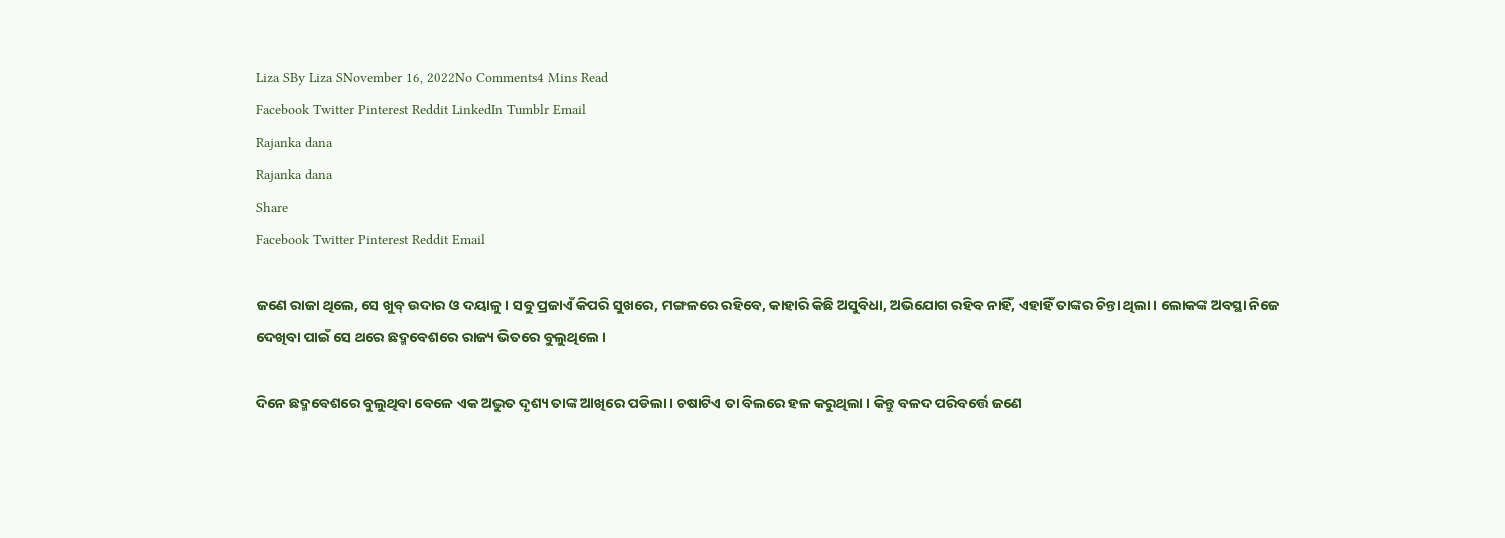Liza SBy Liza SNovember 16, 2022No Comments4 Mins Read
Facebook Twitter Pinterest Reddit LinkedIn Tumblr Email
Rajanka dana
Rajanka dana
Share
Facebook Twitter Pinterest Reddit Email

ଜଣେ ରାଜା ଥିଲେ, ସେ ଖୁବ୍ ଉଦାର ଓ ଦୟାଳୁ । ସବୁ ପ୍ରଜାଏଁ କିପରି ସୁଖରେ, ମଙ୍ଗଳରେ ରହିବେ, କାହାରି କିଛି ଅସୁବିଧା, ଅଭିଯୋଗ ରହିବ ନାହିଁ, ଏହାହିଁ ତାଙ୍କର ଚିନ୍ତା ଥିଲା । ଲୋକଙ୍କ ଅବସ୍ଥା ନିଜେ ଦେଖିବା ପାଇଁ ସେ ଥରେ ଛଦ୍ମବେଶରେ ରାଜ୍ୟ ଭିତରେ ବୁଲୁଥିଲେ ।

ଦିନେ ଛଦ୍ମବେଶରେ ବୁଲୁଥିବା ବେଳେ ଏକ ଅଦ୍ଭୁତ ଦୃଶ୍ୟ ତାଙ୍କ ଆଖିରେ ପଡିଲା । ଚଷାଟିଏ ତା ବିଲରେ ହଳ କରୁଥିଲା । କିନ୍ତୁ ବଳଦ ପରିବର୍ତ୍ତେ ଜଣେ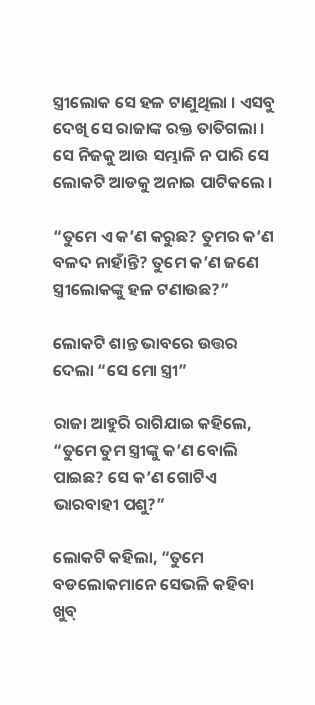ସ୍ତ୍ରୀଲୋକ ସେ ହଳ ଟାଣୁଥିଲା । ଏସବୁ ଦେଖି ସେ ରାଜାଙ୍କ ରକ୍ତ ତାତିଗଲା । ସେ ନିଜକୁ ଆଉ ସମ୍ଭାଳି ନ ପାରି ସେ ଲୋକଟି ଆଡକୁ ଅନାଇ ପାଟିକଲେ ।

“ତୁମେ ଏ କ’ଣ କରୁଛ? ତୁମର କ’ଣ ବଳଦ ନାହାଁନ୍ତି? ତୁମେ କ’ଣ ଜଣେ ସ୍ତ୍ରୀଲୋକଙ୍କୁ ହଳ ଟଣାଉଛ?”

ଲୋକଟି ଶାନ୍ତ ଭାବରେ ଉତ୍ତର ଦେଲା “ସେ ମୋ ସ୍ତ୍ରୀ”

ରାଜା ଆହୁରି ରାଗିଯାଇ କହିଲେ, “ତୁମେ ତୁମ ସ୍ତ୍ରୀଙ୍କୁ କ’ଣ ବୋଲି ପାଇଛ? ସେ କ’ଣ ଗୋଟିଏ ଭାରବାହୀ ପଶୁ?”

ଲୋକଟି କହିଲା, “ତୁମେ ବଡଲୋକମାନେ ସେଭଳି କହିବା ଖୁବ୍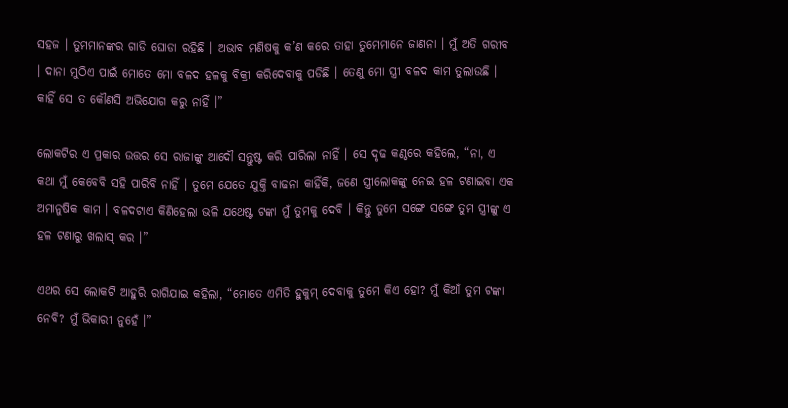ସହଜ । ତୁମମାନଙ୍କର ଗାଡି ଘୋଡା ରହିଛି । ଅଭାବ ମଣିଷକୁ କ’ଣ କରେ ତାହା ତୁମେମାନେ ଜାଣନା । ମୁଁ ଅତି ଗରୀବ । ଦାନା ମୁଠିଏ ପାଇଁ ମୋତେ ମୋ ବଳଦ ହଳକୁ ବିକ୍ରୀ କରିଦେବାକୁ ପଡିଛି । ତେଣୁ ମୋ ସ୍ତ୍ରୀ ବଳଦ କାମ ତୁଲାଉଛି । କାହିଁ ସେ ତ କୌଣସି ଅଭିଯୋଗ କରୁ ନାହିଁ ।”

ଲୋକଟିର ଏ ପ୍ରକାର ଉତ୍ତର ସେ ରାଜାଙ୍କୁ ଆଦୌ ସନ୍ତୁଷ୍ଟ କରି ପାରିଲା ନାହିଁ । ସେ ଦୃଢ କଣ୍ଠରେ କହିଲେ, “ନା, ଏ କଥା ମୁଁ କେବେବି ସହି ପାରିବି ନାହିଁ । ତୁମେ ଯେତେ ଯୁକ୍ତି ବାଢନା କାହିଁକି, ଜଣେ ସ୍ତ୍ରୀଲୋକଙ୍କୁ ନେଇ ହଳ ଟଣାଇବା ଏକ ଅମାନୁଷିକ କାମ । ବଳଦଟାଏ କିଣିହେଲା ଭଳି ଯଥେଷ୍ଟ ଟଙ୍କା ମୁଁ ତୁମକୁ ଦେବି । କିନ୍ତୁ ତୁମେ ସଙ୍ଗେ ସଙ୍ଗେ ତୁମ ସ୍ତ୍ରୀଙ୍କୁ ଏ ହଳ ଟଣାରୁ ଖଲାସ୍ କର ।”

ଏଥର ସେ ଲୋକଟି ଆହୁରି ରାଗିଯାଇ କହିଲା, “ମୋତେ ଏମିତି ହୁକୁମ୍ ଦେବାକୁ ତୁମେ କିଏ ହୋ? ମୁଁ କିଆଁ ତୁମ ଟଙ୍କା ନେବି? ମୁଁ ଭିକାରୀ ନୁହେଁ ।”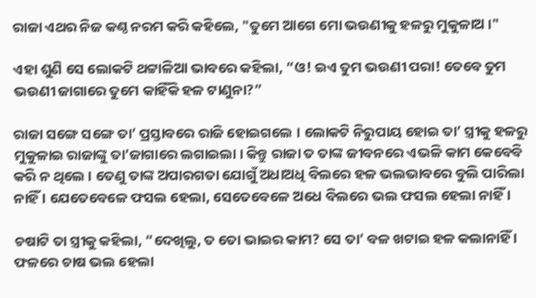ରାଜା ଏଥର ନିଜ କଣ୍ଠ ନରମ କରି କହିଲେ, "ତୁମେ ଆଗେ ମୋ ଭଉଣୀକୁ ହଳରୁ ମୁକୁଳାଅ ।"

ଏହା ଶୁଣି ସେ ଲୋକଟି ଥଟ୍ଟାଳିଆ ଭାବରେ କହିଲା, “ଓ! ଇଏ ତୁମ ଭଉଣୀ ପରା! ତେବେ ତୁମ ଭଉଣୀ ଜାଗାରେ ତୁମେ କାହିଁକି ହଳ ଟାଣୁନା?”

ରାଜା ସଙ୍ଗେ ସଙ୍ଗେ ତା’ ପ୍ରସ୍ତାବରେ ରାଜି ହୋଇଗଲେ । ଲୋକଟି ନିରୁପାୟ ହୋଇ ତା’ ସ୍ତ୍ରୀକୁ ହଳରୁ ମୁକୁଳାଇ ରାଜାଙ୍କୁ ତା’ଜାଗାରେ ଲଗାଇଲା । କିନ୍ତୁ ରାଜା ତ ତାଙ୍କ ଜୀବନରେ ଏଭଳି କାମ କେବେବି କରି ନ ଥିଲେ । ତେଣୁ ତାଙ୍କ ଅପାରଗତା ଯୋଗୁଁ ଅଧାଅଧି ବିଲରେ ହଳ ଭଲଭାବରେ ବୁଲି ପାରିଲା ନାହିଁ । ଯେତେବେଳେ ଫସଲ ହେଲା, ସେତେବେଳେ ଅଧେ ବିଲରେ ଭଲ ଫସଲ ହେଲା ନାହିଁ ।

ଚଷାଟି ତା ସ୍ତ୍ରୀକୁ କହିଲା, “ଦେଖିଲୁ, ତ ତୋ ଭାଇର କାମ? ସେ ତା’ ବଳ ଖଟାଇ ହଳ କଲାନାହିଁ । ଫଳରେ ଚାଷ ଭଲ ହେଲା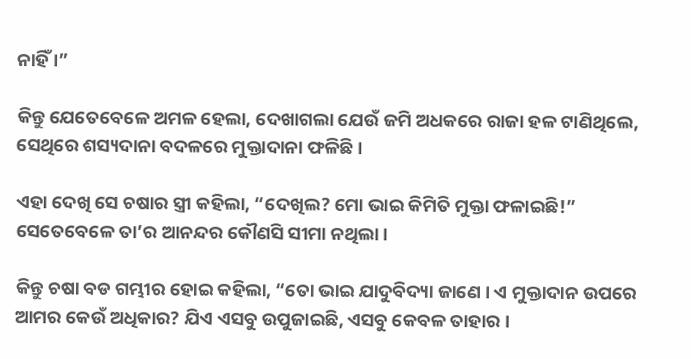ନାହିଁ ।”

କିନ୍ତୁ ଯେତେବେଳେ ଅମଳ ହେଲା, ଦେଖାଗଲା ଯେଉଁ ଜମି ଅଧକରେ ରାଜା ହଳ ଟାଣିଥିଲେ, ସେଥିରେ ଶସ୍ୟଦାନା ବଦଳରେ ମୁକ୍ତାଦାନା ଫଳିଛି ।

ଏହା ଦେଖି ସେ ଚଷାର ସ୍ତ୍ରୀ କହିଲା, “ଦେଖିଲ? ମୋ ଭାଇ କିମିତି ମୁକ୍ତା ଫଳାଇଛି!” ସେତେବେଳେ ତା’ର ଆନନ୍ଦର କୌଣସି ସୀମା ନଥିଲା ।

କିନ୍ତୁ ଚଷା ବଡ ଗମ୍ଭୀର ହୋଇ କହିଲା, “ତୋ ଭାଇ ଯାଦୁବିଦ୍ୟା ଜାଣେ । ଏ ମୁକ୍ତାଦାନ ଉପରେ ଆମର କେଉଁ ଅଧିକାର? ଯିଏ ଏସବୁ ଉପୁଜାଇଛି, ଏସବୁ କେବଳ ତାହାର ।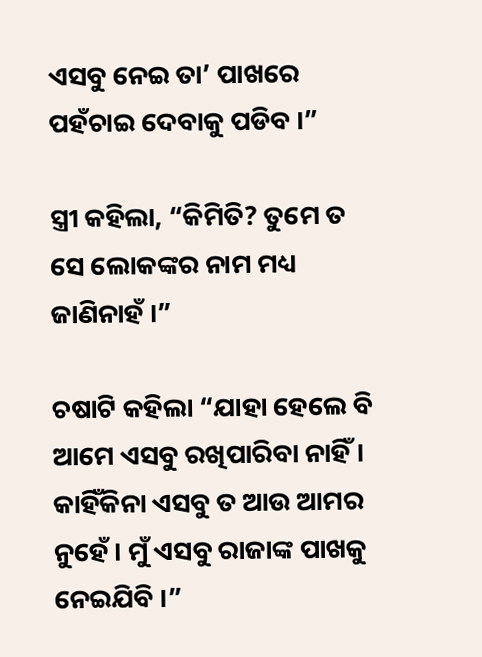ଏସବୁ ନେଇ ତା’ ପାଖରେ ପହଁଚାଇ ଦେବାକୁ ପଡିବ ।”

ସ୍ତ୍ରୀ କହିଲା, “କିମିତି? ତୁମେ ତ ସେ ଲୋକଙ୍କର ନାମ ମଧ୍ୟ ଜାଣିନାହଁ ।”

ଚଷାଟି କହିଲା “ଯାହା ହେଲେ ବି ଆମେ ଏସବୁ ରଖିପାରିବା ନାହିଁ । କାହିଁକିନା ଏସବୁ ତ ଆଉ ଆମର ନୁହେଁ । ମୁଁ ଏସବୁ ରାଜାଙ୍କ ପାଖକୁ ନେଇଯିବି ।”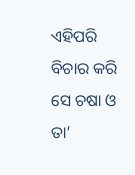ଏହିପରି ବିଚାର କରି ସେ ଚଷା ଓ ତା’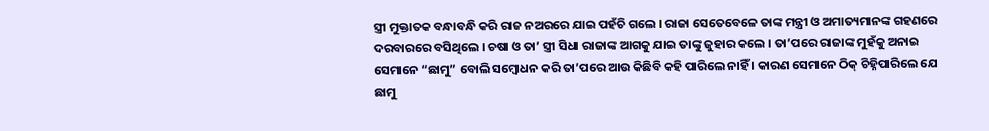ସ୍ତ୍ରୀ ମୁକ୍ତାତକ ବନ୍ଧାବନ୍ଧି କରି ରାଜ ନଅରରେ ଯାଇ ପହଁଚି ଗଲେ । ରାଜା ସେତେବେଳେ ତାଙ୍କ ମନ୍ତ୍ରୀ ଓ ଅମାତ୍ୟମାନଙ୍କ ଗହଣରେ ଦରବାରରେ ବସିଥିଲେ । ଚଷା ଓ ତା’ ସ୍ତ୍ରୀ ସିଧା ରାଜାଙ୍କ ଆଗକୁ ଯାଇ ତାଙ୍କୁ ଜୁହାର କଲେ । ତା’ପରେ ରାଜାଙ୍କ ମୁହଁକୁ ଅନାଇ ସେମାନେ “ଛାମୁ” ବୋଲି ସମ୍ବୋଧନ କରି ତା’ପରେ ଆଉ କିଛିବି କହି ପାରିଲେ ନାହିଁ । କାରଣ ସେମାନେ ଠିକ୍ ଚିହ୍ନିପାରିଲେ ଯେ ଛାମୁ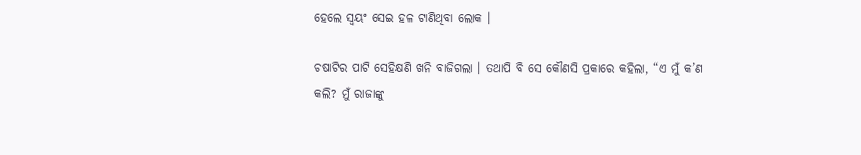ହେଲେ ସ୍ୱୟଂ ସେଇ ହଳ ଟାଣିଥିବା ଲୋକ ।

ଚଷାଟିର ପାଟି ସେହିକ୍ଷଣି ଖନି ବାଜିଗଲା । ତଥାପି ବି ସେ କୌଣସି ପ୍ରକାରେ କହିଲା, “ଏ ମୁଁ କ’ଣ କଲି? ମୁଁ ରାଜାଙ୍କୁ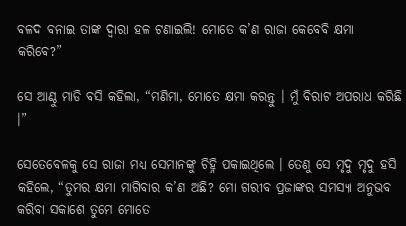ବଳଦ ବନାଇ ତାଙ୍କ ଦ୍ୱାରା ହଳ ଟଣାଇଲି! ମୋତେ କ’ଣ ରାଜା କେବେବି କ୍ଷମା କରିବେ?”

ସେ ଆଣ୍ଠୁ ମାଡି ବସି କହିଲା, “ମଣିମା, ମୋତେ କ୍ଷମା କରନ୍ତୁ । ମୁଁ ବିରାଟ ଅପରାଧ କରିଛି ।”

ସେତେବେଳକୁ ସେ ରାଜା ମଧ୍ୟ ସେମାନଙ୍କୁ ଚିହ୍ନି ପକାଇଥିଲେ । ତେଣୁ ସେ ମୃଦୁ ମୃଦୁ ହସି କହିଲେ, “ତୁମର କ୍ଷମା ମାଗିବାର କ’ଣ ଅଛି? ମୋ ଗରୀବ ପ୍ରଜାଙ୍କର ସମସ୍ୟା ଅନୁଭବ କରିବା ସକାଶେ ତୁମେ ମୋତେ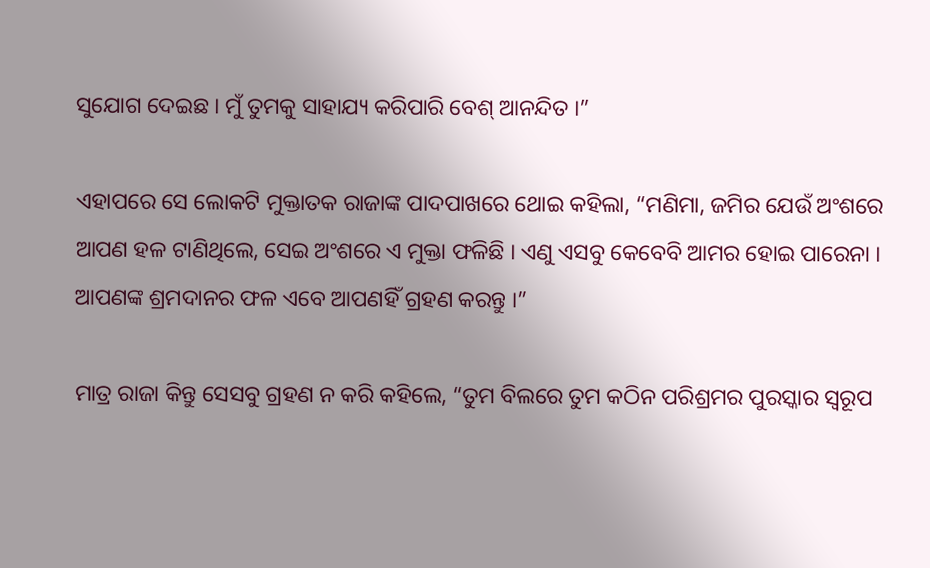ସୁଯୋଗ ଦେଇଛ । ମୁଁ ତୁମକୁ ସାହାଯ୍ୟ କରିପାରି ବେଶ୍ ଆନନ୍ଦିତ ।”

ଏହାପରେ ସେ ଲୋକଟି ମୁକ୍ତାତକ ରାଜାଙ୍କ ପାଦପାଖରେ ଥୋଇ କହିଲା, “ମଣିମା, ଜମିର ଯେଉଁ ଅଂଶରେ ଆପଣ ହଳ ଟାଣିଥିଲେ, ସେଇ ଅଂଶରେ ଏ ମୁକ୍ତା ଫଳିଛି । ଏଣୁ ଏସବୁ କେବେବି ଆମର ହୋଇ ପାରେନା । ଆପଣଙ୍କ ଶ୍ରମଦାନର ଫଳ ଏବେ ଆପଣହିଁ ଗ୍ରହଣ କରନ୍ତୁ ।”

ମାତ୍ର ରାଜା କିନ୍ତୁ ସେସବୁ ଗ୍ରହଣ ନ କରି କହିଲେ, “ତୁମ ବିଲରେ ତୁମ କଠିନ ପରିଶ୍ରମର ପୁରସ୍କାର ସ୍ୱରୂପ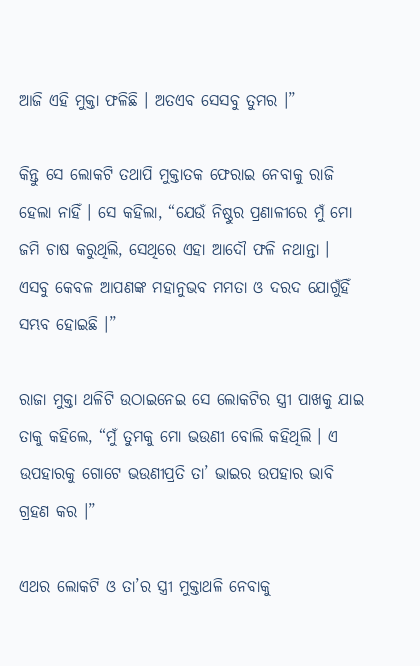ଆଜି ଏହି ମୁକ୍ତା ଫଳିଛି । ଅତଏବ ସେସବୁ ତୁମର ।”

କିନ୍ତୁ ସେ ଲୋକଟି ତଥାପି ମୁକ୍ତାତକ ଫେରାଇ ନେବାକୁ ରାଜି ହେଲା ନାହିଁ । ସେ କହିଲା, “ଯେଉଁ ନିଷ୍ଠୁର ପ୍ରଣାଳୀରେ ମୁଁ ମୋ ଜମି ଚାଷ କରୁଥିଲି, ସେଥିରେ ଏହା ଆଦୌ ଫଳି ନଥାନ୍ତା । ଏସବୁ କେବଳ ଆପଣଙ୍କ ମହାନୁଭବ ମମତା ଓ ଦରଦ ଯୋଗୁଁହିଁ ସମ୍ଭବ ହୋଇଛି ।”

ରାଜା ମୁକ୍ତା ଥଳିଟି ଉଠାଇନେଇ ସେ ଲୋକଟିର ସ୍ତ୍ରୀ ପାଖକୁ ଯାଇ ତାକୁ କହିଲେ, “ମୁଁ ତୁମକୁ ମୋ ଭଉଣୀ ବୋଲି କହିଥିଲି । ଏ ଉପହାରକୁ ଗୋଟେ ଭଉଣୀପ୍ରତି ତା’ ଭାଇର ଉପହାର ଭାବି ଗ୍ରହଣ କର ।”

ଏଥର ଲୋକଟି ଓ ତା’ର ସ୍ତ୍ରୀ ମୁକ୍ତାଥଳି ନେବାକୁ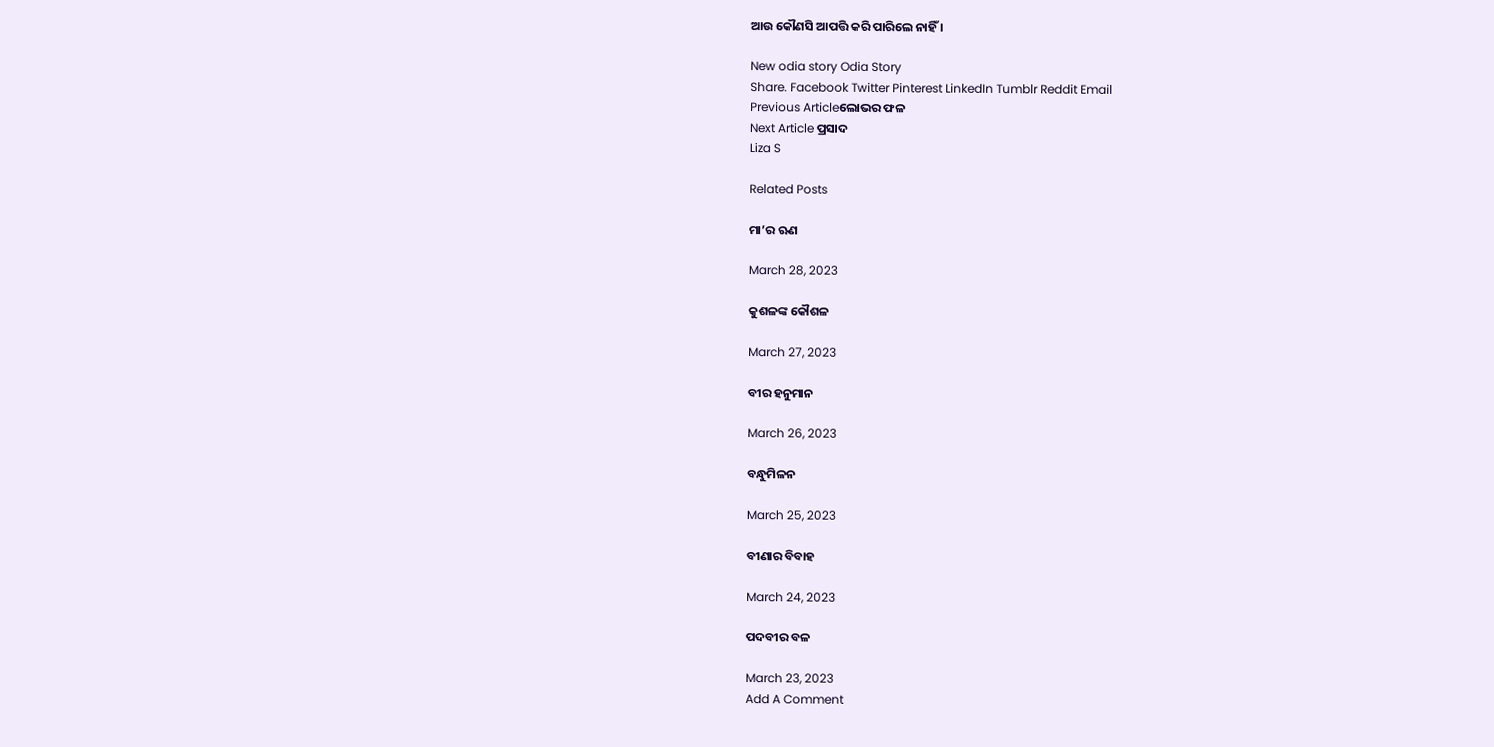ଆଉ କୌଣସି ଆପତ୍ତି କରି ପାରିଲେ ନାହିଁ ।

New odia story Odia Story
Share. Facebook Twitter Pinterest LinkedIn Tumblr Reddit Email
Previous Articleଲୋଭର ଫଳ
Next Article ପ୍ରସାଦ
Liza S

Related Posts

ମା’ର ଋଣ

March 28, 2023

କୁଶଳଙ୍କ କୌଶଳ

March 27, 2023

ବୀର ହନୁମାନ

March 26, 2023

ବନ୍ଧୁମିଳନ

March 25, 2023

ବୀଣାର ବିବାହ

March 24, 2023

ପଦବୀର ବଳ

March 23, 2023
Add A Comment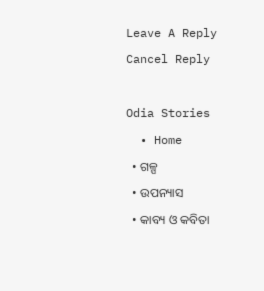Leave A Reply Cancel Reply

Odia Stories
  • Home
  • ଗଳ୍ପ
  • ଉପନ୍ୟାସ
  • କାବ୍ୟ ଓ କବିତା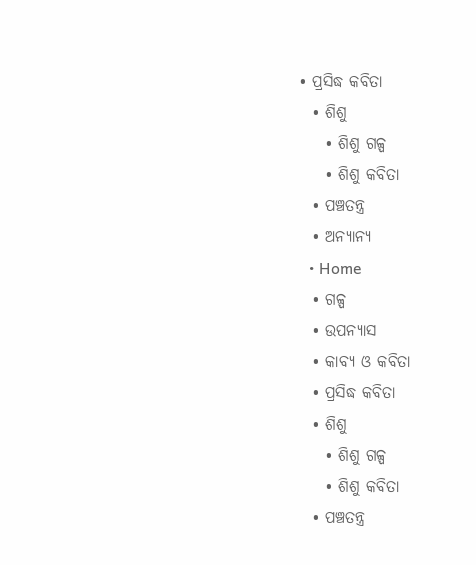• ପ୍ରସିଦ୍ଧ କବିତା
  • ଶିଶୁ
    • ଶିଶୁ ଗଳ୍ପ
    • ଶିଶୁ କବିତା
  • ପଞ୍ଚତନ୍ତ୍ର
  • ଅନ୍ୟାନ୍ୟ
  • Home
  • ଗଳ୍ପ
  • ଉପନ୍ୟାସ
  • କାବ୍ୟ ଓ କବିତା
  • ପ୍ରସିଦ୍ଧ କବିତା
  • ଶିଶୁ
    • ଶିଶୁ ଗଳ୍ପ
    • ଶିଶୁ କବିତା
  • ପଞ୍ଚତନ୍ତ୍ର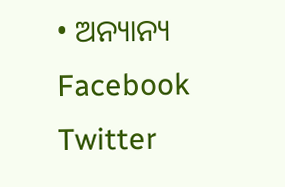• ଅନ୍ୟାନ୍ୟ
Facebook Twitter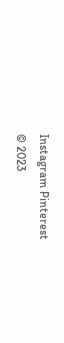Instagram Pinterest
© 2023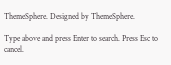ThemeSphere. Designed by ThemeSphere.

Type above and press Enter to search. Press Esc to cancel.